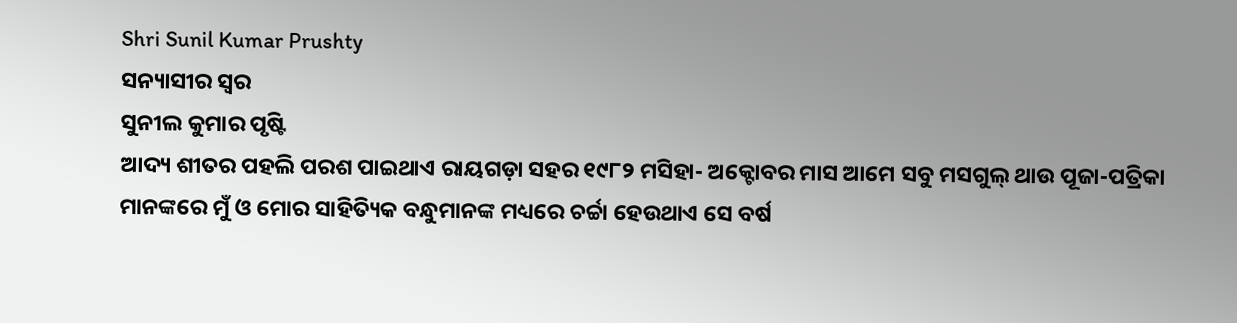Shri Sunil Kumar Prushty
ସନ୍ୟାସୀର ସ୍ବର
ସୁନୀଲ କୁମାର ପୃଷ୍ଟି
ଆଦ୍ୟ ଶୀତର ପହଲି ପରଶ ପାଇଥାଏ ରାୟଗଡ଼ା ସହର ୧୯୮୨ ମସିହା- ଅକ୍ଟୋବର ମାସ ଆମେ ସବୁ ମସଗୁଲ୍ ଥାଉ ପୂଜା-ପତ୍ରିକା ମାନଙ୍କରେ ମୁଁ ଓ ମୋର ସାହିତ୍ୟିକ ବନ୍ଧୁମାନଙ୍କ ମଧ୍ୟରେ ଚର୍ଚ୍ଚା ହେଉଥାଏ ସେ ବର୍ଷ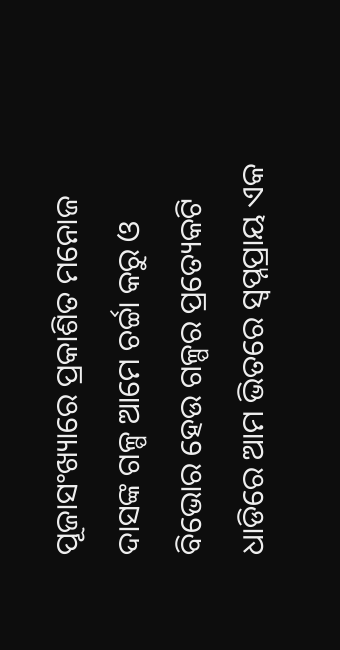ପୂଜାସଂଖ୍ୟାରେ ପ୍ରକାଶିତ ମନୋଜ ଦାସଙ୍କ ଗଳ୍ପ ଆମେ ଚର୍ଚ୍ଚା କରୁ ଓ ବିଭୋର ହେଉ ଗଳ୍ପର ପ୍ରତ୍ୟେକଟି ଧାଡିରେ ଆମ ଭିତରେ ସ୍ବପ୍ନପ୍ରାୟ ଏକ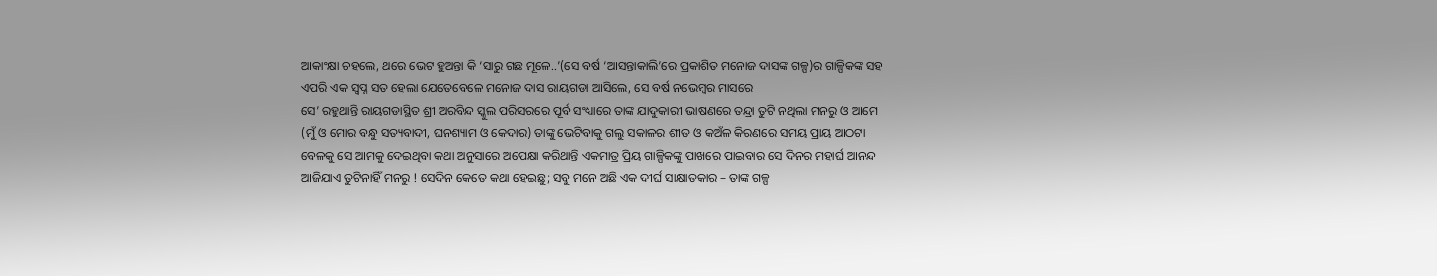ଆକାଂକ୍ଷା ଚହଲେ, ଥରେ ଭେଟ ହୁଅନ୍ତା କି ‘ସାରୁ ଗଛ ମୂଳେ..’(ସେ ବର୍ଷ ‘ଆସନ୍ତାକାଲି’ରେ ପ୍ରକାଶିତ ମନୋଜ ଦାସଙ୍କ ଗଳ୍ପ)ର ଗାଳ୍ପିକଙ୍କ ସହ ଏପରି ଏକ ସ୍ବପ୍ନ ସତ ହେଲା ଯେତେବେଳେ ମନୋଜ ଦାସ ରାୟଗଡା ଆସିଲେ, ସେ ବର୍ଷ ନଭେମ୍ବର ମାସରେ
ସେ’ ରହୁଥାନ୍ତି ରାୟଗଡାସ୍ଥିତ ଶ୍ରୀ ଅରବିନ୍ଦ ସ୍କୁଲ ପରିସରରେ ପୂର୍ବ ସଂଧ୍ୟାରେ ତାଙ୍କ ଯାଦୁକାରୀ ଭାଷଣରେ ତନ୍ଦ୍ରା ତୁଟି ନଥିଲା ମନରୁ ଓ ଆମେ (ମୁଁ ଓ ମୋର ବନ୍ଧୁ ସତ୍ୟବାଦୀ, ଘନଶ୍ୟାମ ଓ କେଦାର) ତାଙ୍କୁ ଭେଟିବାକୁ ଗଲୁ ସକାଳର ଶୀତ ଓ କଅଁଳ କିରଣରେ ସମୟ ପ୍ରାୟ ଆଠଟା ବେଳକୁ ସେ ଆମକୁ ଦେଇଥିବା କଥା ଅନୁସାରେ ଅପେକ୍ଷା କରିଥାନ୍ତି ଏକମାତ୍ର ପ୍ରିୟ ଗାଳ୍ପିକଙ୍କୁ ପାଖରେ ପାଇବାର ସେ ଦିନର ମହାର୍ଘ ଆନନ୍ଦ ଆଜିଯାଏ ତୁଟିନାହିଁ ମନରୁ ! ସେଦିନ କେତେ କଥା ହେଇଛୁ; ସବୁ ମନେ ଅଛି ଏକ ଦୀର୍ଘ ସାକ୍ଷାତକାର – ତାଙ୍କ ଗଳ୍ପ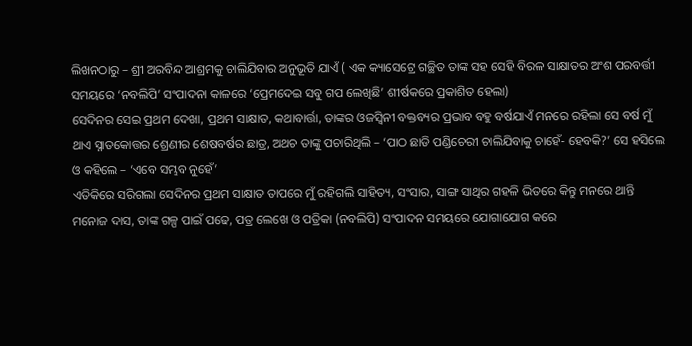ଲିଖନଠାରୁ – ଶ୍ରୀ ଅରବିନ୍ଦ ଆଶ୍ରମକୁ ଚାଲିଯିବାର ଅନୁଭୂତି ଯାଏଁ ( ଏକ କ୍ୟାସେଟ୍ରେ ଗଚ୍ଛିତ ତାଙ୍କ ସହ ସେହି ବିରଳ ସାକ୍ଷାତର ଅଂଶ ପରବର୍ତ୍ତୀ ସମୟରେ ‘ନବଲିପି’ ସଂପାଦନା କାଳରେ ‘ପ୍ରେମଦେଇ ସବୁ ଗପ ଲେଖିଛି’ ଶୀର୍ଷକରେ ପ୍ରକାଶିତ ହେଲା)
ସେଦିନର ସେଇ ପ୍ରଥମ ଦେଖା, ପ୍ରଥମ ସାକ୍ଷାତ, କଥାବାର୍ତ୍ତା, ତାଙ୍କର ଓଜସ୍ବିନୀ ବକ୍ତବ୍ୟର ପ୍ରଭାବ ବହୁ ବର୍ଷଯାଏଁ ମନରେ ରହିଲା ସେ ବର୍ଷ ମୁଁ ଥାଏ ସ୍ନାତକୋତ୍ତର ଶ୍ରେଣୀର ଶେଷବର୍ଷର ଛାତ୍ର, ଅଥଚ ତାଙ୍କୁ ପଚାରିଥିଲି – ‘ପାଠ ଛାଡି ପଣ୍ଡିଚେରୀ ଚାଲିଯିବାକୁ ଚାହେଁ- ହେବକି?’ ସେ ହସିଲେ ଓ କହିଲେ – ‘ଏବେ ସମ୍ଭବ ନୁହେଁ’
ଏତିକିରେ ସରିଗଲା ସେଦିନର ପ୍ରଥମ ସାକ୍ଷାତ ତାପରେ ମୁଁ ରହିଗଲି ସାହିତ୍ୟ, ସଂସାର, ସାଙ୍ଗ ସାଥିର ଗହଳି ଭିତରେ କିନ୍ତୁ ମନରେ ଥାନ୍ତି ମନୋଜ ଦାସ, ତାଙ୍କ ଗଳ୍ପ ପାଇଁ ପଢେ, ପତ୍ର ଲେଖେ ଓ ପତ୍ରିକା (ନବଲିପି) ସଂପାଦନ ସମୟରେ ଯୋଗାଯୋଗ କରେ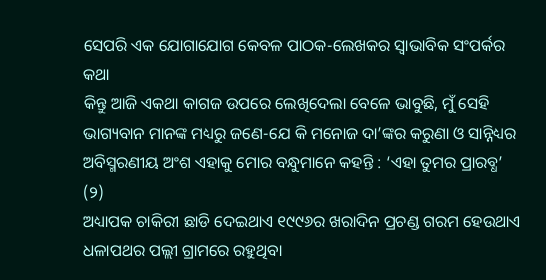ସେପରି ଏକ ଯୋଗାଯୋଗ କେବଳ ପାଠକ-ଲେଖକର ସ୍ବାଭାବିକ ସଂପର୍କର କଥା
କିନ୍ତୁ ଆଜି ଏକଥା କାଗଜ ଉପରେ ଲେଖିଦେଲା ବେଳେ ଭାବୁଛି, ମୁଁ ସେହି ଭାଗ୍ୟବାନ ମାନଙ୍କ ମଧ୍ୟରୁ ଜଣେ-ଯେ କି ମନୋଜ ଦା’ଙ୍କର କରୁଣା ଓ ସାନ୍ନିଧ୍ୟର ଅବିସ୍ମରଣୀୟ ଅଂଶ ଏହାକୁ ମୋର ବନ୍ଧୁମାନେ କହନ୍ତି : ‘ଏହା ତୁମର ପ୍ରାରବ୍ଧ’
(୨)
ଅଧ୍ୟାପକ ଚାକିରୀ ଛାଡି ଦେଇଥାଏ ୧୯୯୬ର ଖରାଦିନ ପ୍ରଚଣ୍ଡ ଗରମ ହେଉଥାଏ ଧଳାପଥର ପଲ୍ଲୀ ଗ୍ରାମରେ ରହୁଥିବା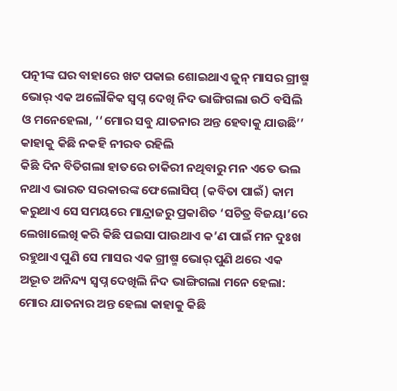ପତ୍ନୀଙ୍କ ଘର ବାହାରେ ଖଟ ପକାଇ ଶୋଇଥାଏ ଜୁନ୍ ମାସର ଗ୍ରୀଷ୍ମ ଭୋର୍ ଏକ ଅଲୌକିକ ସ୍ବପ୍ନ ଦେଖି ନିଦ ଭାଙ୍ଗିଗଲା ଉଠି ବସିଲି ଓ ମନେହେଲା, ‘‘ମୋର ସବୁ ଯାତନାର ଅନ୍ତ ହେବାକୁ ଯାଉଛି’’ କାହାକୁ କିଛି ନକହି ନୀରବ ରହିଲି
କିଛି ଦିନ ବିତିଗଲା ହାତରେ ଚାକିରୀ ନଥିବାରୁ ମନ ଏତେ ଭଲ ନଥାଏ ଭାରତ ସରକାରଙ୍କ ଫେଲୋସିପ୍ (କବିତା ପାଇଁ) କାମ କରୁଥାଏ ସେ ସମୟରେ ମାନ୍ଦ୍ରାଜରୁ ପ୍ରକାଶିତ ‘ସଚିତ୍ର ବିଜୟା’ରେ ଲେଖାଲେଖି କରି କିଛି ପଇସା ପାଉଥାଏ କ’ଣ ପାଇଁ ମନ ଦୁଃଖ ରହୁଥାଏ ପୁଣି ସେ ମାସର ଏକ ଗ୍ରୀଷ୍ମ ଭୋର୍ ପୁଣି ଥରେ ଏକ ଅଦ୍ଭୂତ ଅନିନ୍ଦ୍ୟ ସ୍ବପ୍ନ ଦେଖିଲି ନିଦ ଭାଙ୍ଗିଗଲା ମନେ ହେଲା: ମୋର ଯାତନାର ଅନ୍ତ ହେଲା କାହାକୁ କିଛି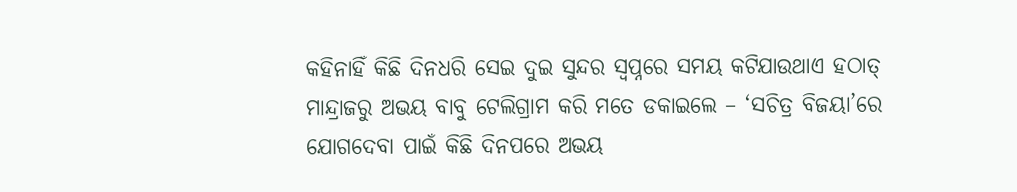କହିନାହିଁ କିଛି ଦିନଧରି ସେଇ ଦୁଇ ସୁନ୍ଦର ସ୍ବପ୍ନରେ ସମୟ କଟିଯାଉଥାଏ ହଠାତ୍ ମାନ୍ଦ୍ରାଜରୁ ଅଭୟ ବାବୁ ଟେଲିଗ୍ରାମ କରି ମତେ ଡକାଇଲେ – ‘ସଚିତ୍ର ବିଜୟା’ରେ ଯୋଗଦେବା ପାଇଁ କିଛି ଦିନପରେ ଅଭୟ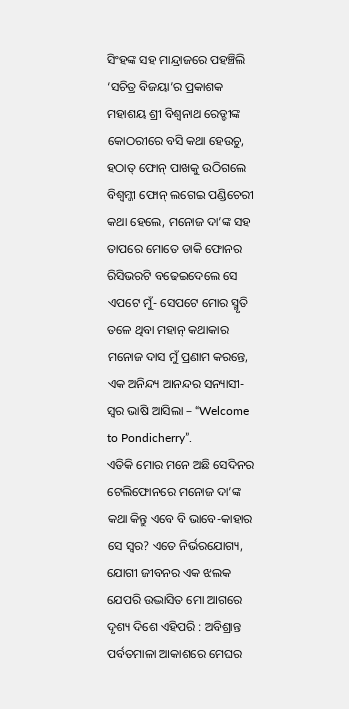ସିଂହଙ୍କ ସହ ମାନ୍ଦ୍ରାଜରେ ପହଞ୍ଚିଲି ‘ସଚିତ୍ର ବିଜୟା’ର ପ୍ରକାଶକ ମହାଶୟ ଶ୍ରୀ ବିଶ୍ବନାଥ ରେଡ୍ଡୀଙ୍କ କୋଠରୀରେ ବସି କଥା ହେଉଚୁ, ହଠାତ୍ ଫୋନ୍ ପାଖକୁ ଉଠିଗଲେ ବିଶ୍ବମ୍ଜୀ ଫୋନ୍ ଲଗେଇ ପଣ୍ଡିଚେରୀ କଥା ହେଲେ, ମନୋଜ ଦା’ଙ୍କ ସହ ତାପରେ ମୋତେ ଡାକି ଫୋନର ରିସିଭରଟି ବଢେଇଦେଲେ ସେ ଏପଟେ ମୁଁ- ସେପଟେ ମୋର ସ୍ମୃତି ତଳେ ଥିବା ମହାନ୍ କଥାକାର ମନୋଜ ଦାସ ମୁଁ ପ୍ରଣାମ କରନ୍ତେ, ଏକ ଅନିନ୍ଦ୍ୟ ଆନନ୍ଦର ସନ୍ୟାସୀ-ସ୍ବର ଭାଷି ଆସିଲା – “Welcome to Pondicherry”.
ଏତିକି ମୋର ମନେ ଅଛି ସେଦିନର ଟେଲିଫୋନରେ ମନୋଜ ଦା’ଙ୍କ କଥା କିନ୍ତୁ ଏବେ ବି ଭାବେ-କାହାର ସେ ସ୍ବର? ଏତେ ନିର୍ଭରଯୋଗ୍ୟ, ଯୋଗୀ ଜୀବନର ଏକ ଝଲକ ଯେପରି ଉଦ୍ଭାସିତ ମୋ ଆଗରେ ଦୃଶ୍ୟ ଦିଶେ ଏହିପରି : ଅବିଶ୍ରାନ୍ତ ପର୍ବତମାଳା ଆକାଶରେ ମେଘର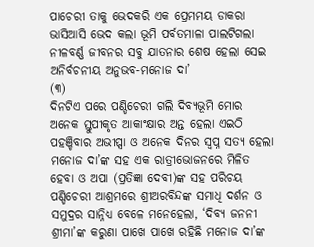ପାଚେରୀ ତାକୁ ଭେଦକରି ଏକ ପ୍ରେମମୟ ଡାକରା ଭାସିଆସି ଭେଦ କଲା ଭୂମି ପର୍ବତମାଳା ପାଲଟିଗଲା ନୀଳବର୍ଣ୍ଣ ଜୀବନର ସବୁ ଯାତନାର ଶେଷ ହେଲା ସେଇ ଅନିର୍ବଚନୀୟ ଅନୁଭବ-ମନୋଜ ଦା’
(୩)
ଦିନଟିଏ ପରେ ପଣ୍ଡିଚେରୀ ଗଲି ଦିବ୍ୟଭୂମି ମୋର ଅନେକ ସ୍ତୁପୀକୃତ ଆକାଂକ୍ଷାର ଅନ୍ତ ହେଲା ଏଇଠି ପହଞ୍ଚିବାର ଅଭୀପ୍ସା ଓ ଅନେକ ଦିନର ସ୍ବପ୍ନ ସତ୍ୟ ହେଲା ମନୋଜ ଦା’ଙ୍କ ସହ ଏକ ରାତ୍ରୀଭୋଜନରେ ମିଳିତ ହେବା ଓ ଅପା (ପ୍ରତିଜ୍ଞା ଦେବୀ)ଙ୍କ ସହ ପରିଚୟ ପଣ୍ଡିଚେରୀ ଆଶ୍ରମରେ ଶ୍ରୀଅରବିନ୍ଦଙ୍କ ସମାଧି ଦର୍ଶନ ଓ ସମୁଦ୍ରର ସାନ୍ନିଧ୍ୟ ବେଳେ ମନେହେଲା, ‘ଦିବ୍ୟ ଜନନୀ ଶ୍ରୀମା’ଙ୍କ କରୁଣା ପାଖେ ପାଖେ ରହିଛି ମନୋଜ ଦା’ଙ୍କ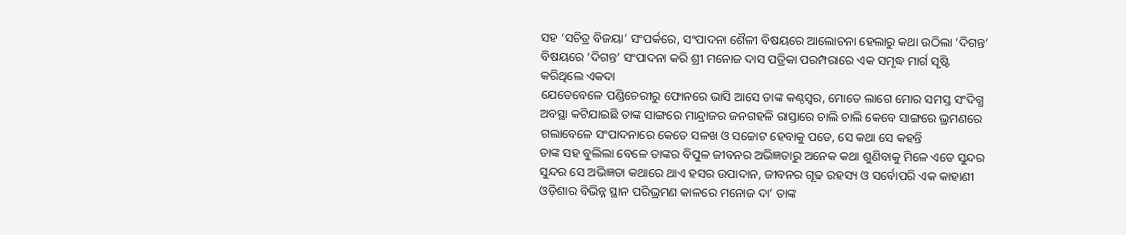ସହ ‘ସଚିତ୍ର ବିଜୟା’ ସଂପର୍କରେ, ସଂପାଦନା ଶୈଳୀ ବିଷୟରେ ଆଲୋଚନା ହେଲାରୁ କଥା ଉଠିଲା ‘ଦିଗନ୍ତ’ ବିଷୟରେ ‘ଦିଗନ୍ତ’ ସଂପାଦନା କରି ଶ୍ରୀ ମନୋଜ ଦାସ ପତ୍ରିକା ପରମ୍ପରାରେ ଏକ ସମୃଦ୍ଧ ମାର୍ଗ ସୃଷ୍ଟି କରିଥିଲେ ଏକଦା
ଯେତେବେଳେ ପଣ୍ଡିଚେରୀରୁ ଫୋନରେ ଭାସି ଆସେ ତାଙ୍କ କଣ୍ଠସ୍ବର, ମୋତେ ଲାଗେ ମୋର ସମସ୍ତ ସଂଦିଗ୍ଧ ଅବସ୍ଥା କଟିଯାଇଛି ତାଙ୍କ ସାଙ୍ଗରେ ମାନ୍ଦ୍ରାଜର ଜନଗହଳି ରାସ୍ତାରେ ଚାଲି ଚାଲି କେବେ ସାଙ୍ଗରେ ଭ୍ରମଣରେ ଗଲାବେଳେ ସଂପାଦନାରେ କେତେ ସଳଖ ଓ ସଚ୍ଚୋଟ ହେବାକୁ ପଡେ, ସେ କଥା ସେ କହନ୍ତି
ତାଙ୍କ ସହ ବୁଲିଲା ବେଳେ ତାଙ୍କର ବିପୁଳ ଜୀବନର ଅଭିଜ୍ଞତାରୁ ଅନେକ କଥା ଶୁଣିବାକୁ ମିଳେ ଏତେ ସୁନ୍ଦର ସୁନ୍ଦର ସେ ଅଭିଜ୍ଞତା କଥାରେ ଥାଏ ହସର ଉପାଦାନ, ଜୀବନର ଗୂଢ ରହସ୍ୟ ଓ ସର୍ବୋପରି ଏକ କାହାଣୀ ଓଡ଼ିଶାର ବିଭିନ୍ନ ସ୍ଥାନ ପରିଭ୍ରମଣ କାଳରେ ମନୋଜ ଦା’ ତାଙ୍କ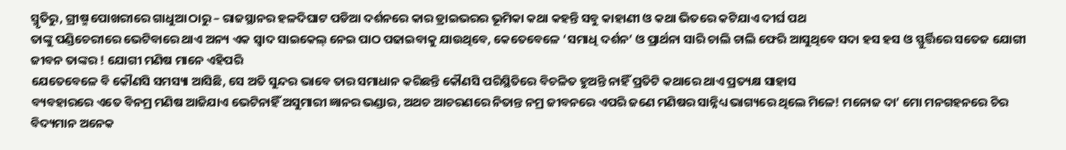ସ୍ମୃତିରୁ, ଗ୍ରୀଷ୍ମ ପୋଖରୀରେ ଗାଧୁଆ ଠାରୁ – ରାଜସ୍ଥାନର ହଳଦିଘାଟ ପଡିଆ ଦର୍ଶନରେ କାର ଡ୍ରାଇଭରର ଭୂମିକା କଥା କହନ୍ତି ସବୁ କାହାଣୀ ଓ କଥା ଭିତରେ କଟିଯାଏ ଦୀର୍ଘ ପଥ
ତାଙ୍କୁ ପଣ୍ଡିଚେରୀରେ ଭେଟିବାରେ ଥାଏ ଅନ୍ୟ ଏକ ସ୍ବାଦ ସାଇକେଲ୍ ନେଇ ପାଠ ପଢାଇବାକୁ ଯାଉଥିବେ, କେତେବେଳେ ‘ସମାଧି ଦର୍ଶନ’ ଓ ପ୍ରାର୍ଥନା ସାରି ଚାଲି ଚାଲି ଫେରି ଆସୁଥିବେ ସଦା ହସ ହସ ଓ ସ୍ଫୁର୍ତ୍ତିରେ ସତେଜ ଯୋଗୀ ଜୀବନ ତାଙ୍କର ! ଯୋଗୀ ମଣିଷ ମାନେ ଏହିପରି
ଯେତେବେଳେ ବି କୌଣସି ସମସ୍ୟା ଆସିଛି, ସେ ଅତି ସୁନ୍ଦର ଭାବେ ତାର ସମାଧାନ କରିଛନ୍ତି କୌଣସି ପରିସ୍ଥିତିରେ ବିଚଳିତ ହୁଅନ୍ତି ନାହିଁ ପ୍ରତିଟି କଥାରେ ଥାଏ ପ୍ରତ୍ୟକ୍ଷ ସାହାସ
ବ୍ୟବହାରରେ ଏତେ ବିନମ୍ର ମଣିଷ ଆଜିଯାଏ ଭେଟିନାହିଁ ଅସୁମାରୀ ଜ୍ଞାନର ଭଣ୍ଡାର, ଅଥଚ ଆଚରଣରେ ନିତାନ୍ତ ନମ୍ର ଜୀବନରେ ଏପରି ଜଣେ ମଣିଷର ସାନ୍ନିଧ୍ୟ ଭାଗ୍ୟରେ ଥିଲେ ମିଳେ! ମନୋଜ ଦା’ ମୋ ମନଗହନରେ ଚିର ବିଦ୍ୟମାନ ଅନେକ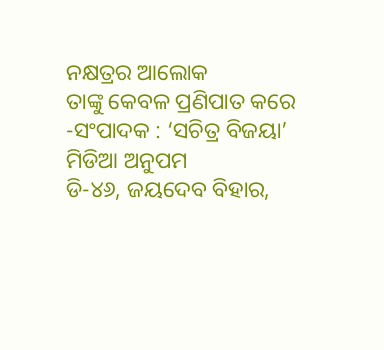ନକ୍ଷତ୍ରର ଆଲୋକ
ତାଙ୍କୁ କେବଳ ପ୍ରଣିପାତ କରେ
-ସଂପାଦକ : ‘ସଚିତ୍ର ବିଜୟା’
ମିଡିଆ ଅନୁପମ
ଡି-୪୬, ଜୟଦେବ ବିହାର,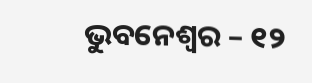ଭୁବନେଶ୍ବର – ୧୨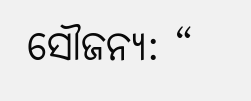ସୌଜନ୍ୟ: “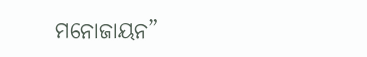ମନୋଜାୟନ”